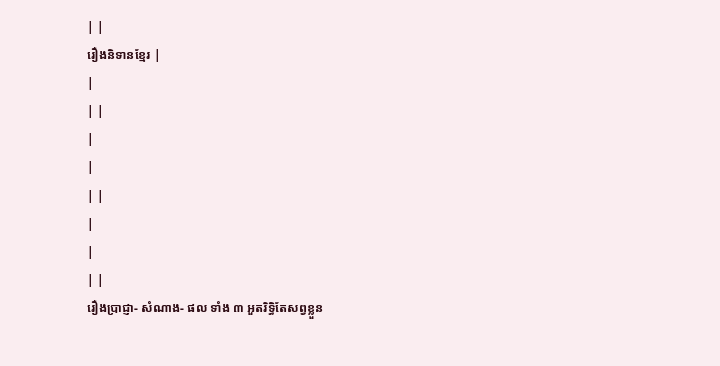| |
រឿងនិទានខ្មែរ |
|
| |
|
|
| |
|
|
| |
រឿងប្រាជ្ញា- សំណាង- ផល ទាំង ៣ អួតរិទ្ធិតែសព្វខ្លួន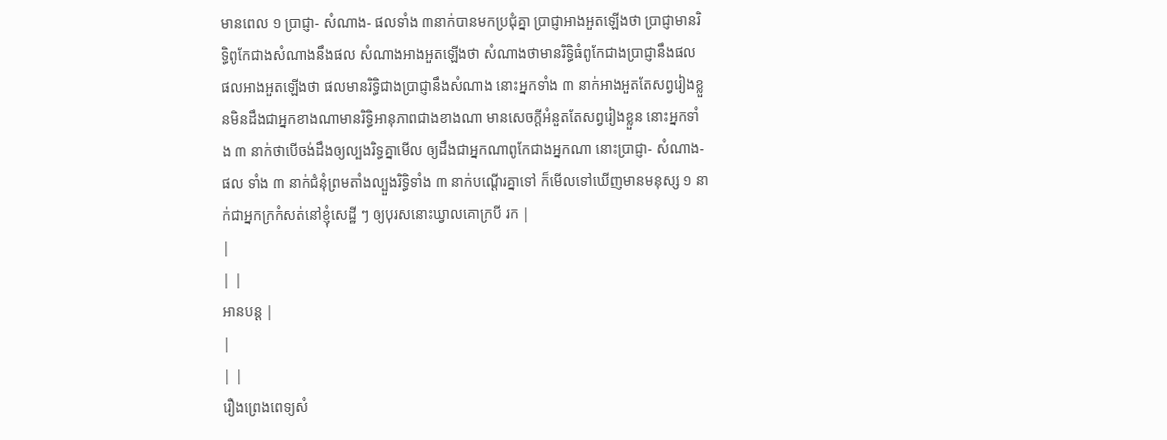មានពេល ១ ប្រាជ្ញា- សំណាង- ផលទាំង ៣នាក់បានមកប្រជុំគ្នា ប្រាជ្ញាអាងអួតឡើងថា ប្រាជ្ញាមានរិទ្ធិពូកែជាងសំណាងនឹងផល សំណាងអាងអួតឡើងថា សំណាងថាមានរិទ្ធិធំពូកែជាងប្រាជ្ញានឹងផល ផលអាងអួតឡើងថា ផលមានរិទ្ធិជាងប្រាជ្ញានឹងសំណាង នោះអ្នកទាំង ៣ នាក់អាងអួតតែសព្វរៀងខ្លួនមិនដឹងជាអ្នកខាងណាមានរិទ្ធិអានុភាពជាងខាងណា មានសេចក្ដីអំនួតតែសព្វរៀងខ្លួន នោះអ្នកទាំង ៣ នាក់ថាបើចង់ដឹងឲ្យល្បងរិទ្ធគ្នាមើល ឲ្យដឹងជាអ្នកណាពូកែជាងអ្នកណា នោះប្រាជ្ញា- សំណាង- ផល ទាំង ៣ នាក់ជំនុំព្រមតាំងល្បួងរិទ្ធិទាំង ៣ នាក់បណ្ដើរគ្នាទៅ ក៏មើលទៅឃើញមានមនុស្ស ១ នាក់ជាអ្នកក្រកំសត់នៅខ្ញុំសេដ្ឋី ៗ ឲ្យបុរសនោះឃ្វាលគោក្របី រក |
|
| |
អានបន្ត |
|
| |
រឿងព្រេងពេទ្យសំ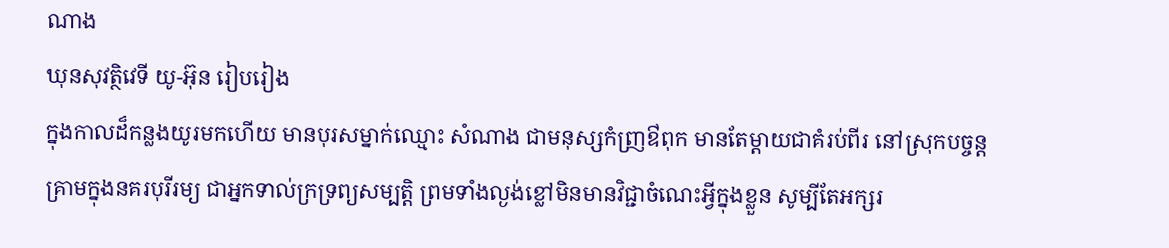ណាង
ឃុនសុវត្ថិវេទី យូ-អ៊ុន រៀបរៀង
ក្នុងកាលដ៏កន្លងយូរមកហើយ មានបុរសម្នាក់ឈ្មោះ សំណាង ជាមនុស្សកំញ្រឳពុក មានតែម្តាយជាគំរប់ពីរ នៅស្រុកបច្ចន្តគ្រាមក្នុងនគរបុរីរម្យ ជាអ្នកទាល់ក្រទ្រព្យសម្បត្តិ ព្រមទាំងល្ងង់ខ្លៅមិនមានវិជ្ជាចំណេះអ្វីក្នុងខ្លួន សូម្បីតែអក្សរ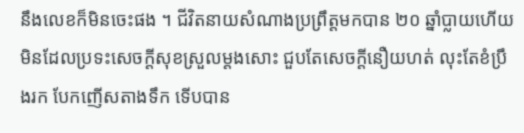នឹងលេខក៏មិនចេះផង ។ ជីវិតនាយសំណាងប្រព្រឹត្តមកបាន ២០ ឆ្នាំប្លាយហើយ មិនដែលប្រទះសេចក្ដីសុខស្រួលម្ដងសោះ ជួបតែសេចក្ដីនឿយហត់ លុះតែខំប្រឹងរក បែកញើសតាងទឹក ទើបបាន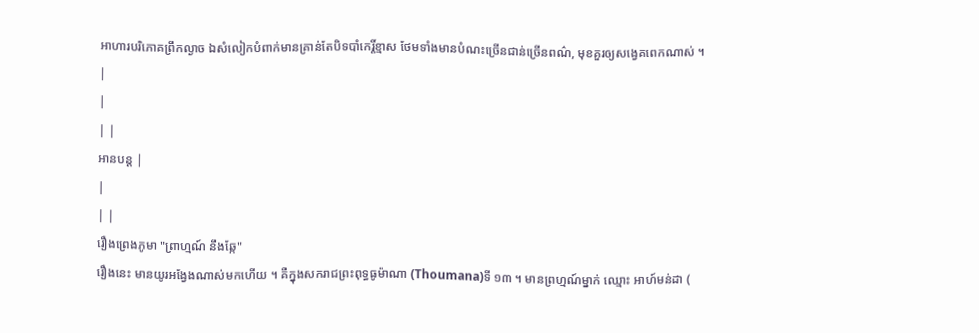អាហារបរិភោគព្រឹកល្ងាច ឯសំលៀកបំពាក់មានគ្រាន់តែបិទបាំកេរ្តិ៍ខ្មាស ថែមទាំងមានបំណះច្រើនជាន់ច្រើនពណ៌, មុខគួរឲ្យសង្វេគពេកណាស់ ។
|
|
| |
អានបន្ត |
|
| |
រឿងព្រេងភូមា "ព្រាហ្មណ៍ នឹងឆ្កែ"
រឿងនេះ មានយូរអង្វែងណាស់មកហើយ ។ គឺក្នុងសករាជព្រះពុទ្ធធូម៉ាណា (Thoumana)ទី ១៣ ។ មានព្រហ្មណ៍ម្នាក់ ឈ្មោះ អាហ៍មន់ដា (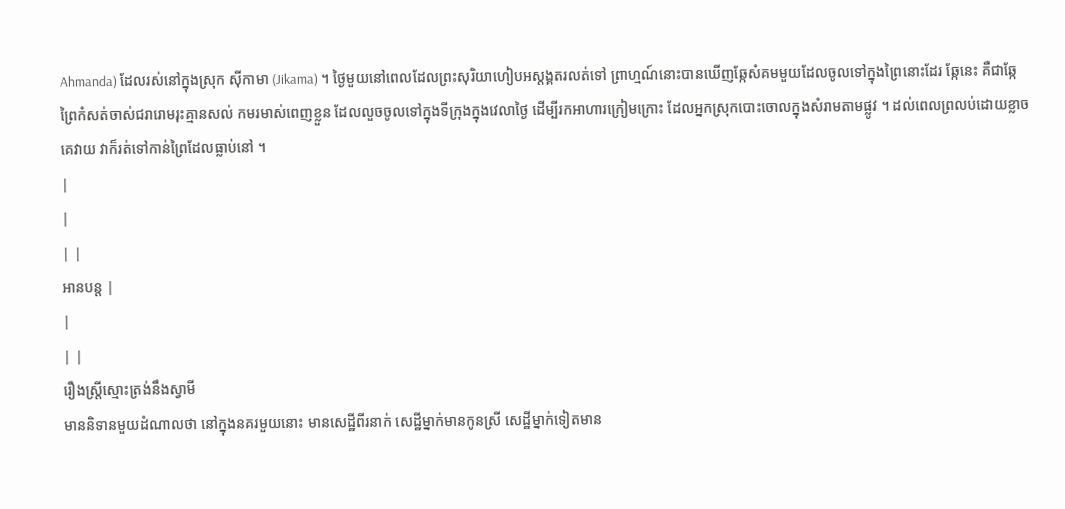Ahmanda) ដែលរស់នៅក្នុងស្រុក ស៊ីកាមា (Jikama) ។ ថ្ងៃមួយនៅពេលដែលព្រះសុរិយាហៀបអស្ដង្គតរលត់ទៅ ព្រាហ្មណ៍នោះបានឃើញឆ្កែសំគមមួយដែលចូលទៅក្នុងព្រៃនោះដែរ ឆ្កែនេះ គឺជាឆ្កែព្រៃកំសត់ចាស់ជរារោមរុះគ្មានសល់ កមរមាស់ពេញខ្លួន ដែលលួចចូលទៅក្នុងទីក្រុងក្នុងវេលាថ្ងៃ ដើម្បីរកអាហារក្រៀមក្រោះ ដែលអ្នកស្រុកបោះចោលក្នុងសំរាមតាមផ្លូវ ។ ដល់ពេលព្រលប់ដោយខ្លាចគេវាយ វាក៏រត់ទៅកាន់ព្រៃដែលធ្លាប់នៅ ។
|
|
| |
អានបន្ត |
|
| |
រឿងស្ត្រីស្មោះត្រង់នឹងស្វាមី
មាននិទានមួយដំណាលថា នៅក្នុងនគរមួយនោះ មានសេដ្ឋីពីរនាក់ សេដ្ឋីម្នាក់មានកូនស្រី សេដ្ឋីម្នាក់ទៀតមាន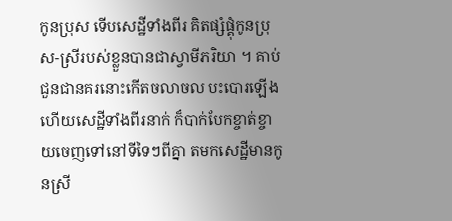កូនប្រុស ទើបសេដ្ឋីទាំងពីរ គិតផ្សំផ្គុំកូនប្រុស-ស្រីរបស់ខ្លួនបានជាស្វាមីភរិយា ។ គាប់ជួនជានគរនោះកើតចលាចល បះបោរឡើង ហើយសេដ្ឋីទាំងពីរនាក់ ក៏បាក់បែកខ្ចាត់ខ្ចាយចេញទៅនៅទីទៃៗពីគ្នា តមកសេដ្ឋីមានកូនស្រី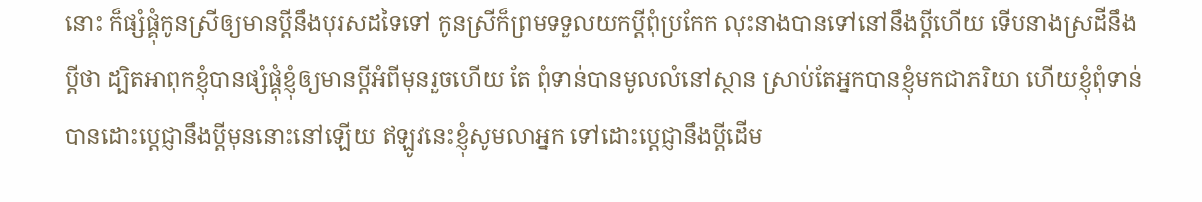នោះ ក៏ផ្សំផ្គុំកូនស្រីឲ្យមានប្ដីនឹងបុរសដទៃទៅ កូនស្រីក៏ព្រមទទួលយកប្ដីពុំប្រកែក លុះនាងបានទៅនៅនឹងប្ដីហើយ ទើបនាងស្រដីនឹងប្ដីថា ដ្បិតអាពុកខ្ញុំបានផ្សំផ្គុំខ្ញុំឲ្យមានប្ដីអំពីមុនរួចហើយ តែ ពុំទាន់បានមូលលំនៅស្ថាន ស្រាប់តែអ្នកបានខ្ញុំមកជាភរិយា ហើយខ្ញុំពុំទាន់បានដោះប្ដេជ្ញានឹងប្ដីមុននោះនៅឡើយ ឥឡូវនេះខ្ញុំសូមលាអ្នក ទៅដោះប្ដេជ្ញានឹងប្ដីដើម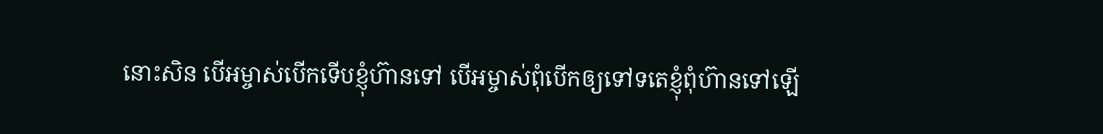នោះសិន បើអម្ចាស់បើកទើបខ្ញុំហ៊ានទៅ បើអម្ចាស់ពុំបើកឲ្យទៅទតេខ្ញុំពុំហ៊ានទៅឡើ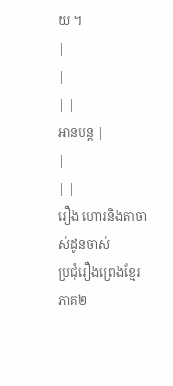យ ។
|
|
| |
អានបន្ត |
|
| |
រឿង ហោរនិងតាចាស់ដូនចាស់
ប្រជុំរឿងព្រេងខ្មែរភាគ២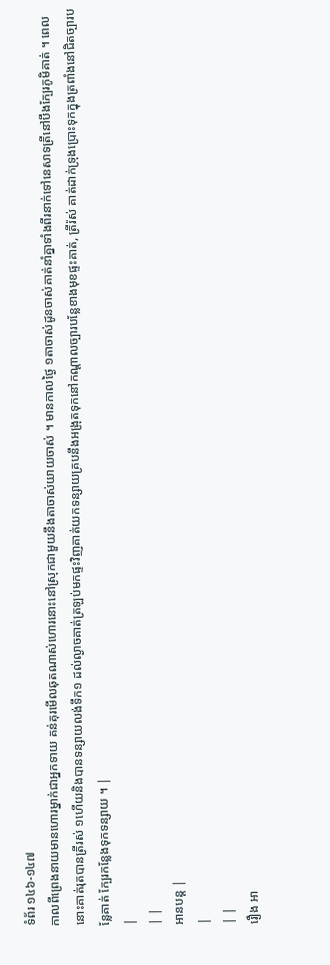ទំព័រ ១៤៦-១៤៧
កាលពីព្រេងនាយមានហោរម្នាក់ជាអ្នកទាយ គន់គុរមើលឆុតណាស់ហោរនោះនៅស្រុកជាមួយនឹងតាចាស់យាយចាស់ ។ មានកាលថ្ងៃ ១តាចាស់ដូនចាស់គាត់នាំគ្នាទាំងពីរនាក់ទៅនេសាទត្រីនៅបឹងក្បែរភូមិគាត់ ។ ពេលនោះគាត់រុតបានត្រីរស់ ១ហើយនិងបានទន្សាយលង់ទឹក១ ដល់ល្ងាចគាត់ត្រឡប់មកផ្ទះវិញគាត់យកទន្សាយគ្របនឹងអង្រុតទុកនៅកណ្តាលច្បារបន្លែខាងមុខផ្ទះគាត់, ត្រីរ៉ស់ គាត់ដាក់ទ្រុងប្រោះទុកក្នុងត្រពាំងនៅជិតច្បារបន្លែគាត់ ក្បែរកន្លែងទុកទន្សាយ ។ |
|
| |
អានបន្ត |
|
| |
រឿង អា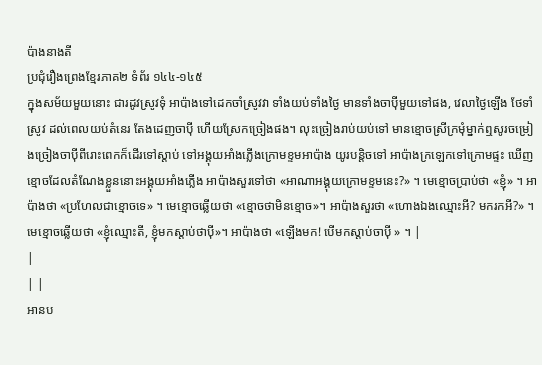ប៉ាងនាងតី
ប្រជុំរឿងព្រេងខ្មែរភាគ២ ទំព័រ ១៤៤-១៤៥
ក្នុងសម័យមួយនោះ ជារដូវស្រូវទុំ អាប៉ាងទៅដេកចាំស្រូវវា ទាំងយប់ទាំងថ្ងៃ មានទាំងចាប៉ីមួយទៅផង, វេលាថ្ងៃឡើង ថែទាំស្រូវ ដល់ពេលយប់តំនេរ តែងដេញចាប៉ី ហើយស្រែកច្រៀងផង។ លុះច្រៀងរាប់យប់ទៅ មានខ្មោចស្រីក្រមុំម្នាក់ឮសូរចម្រៀងច្រៀងចាប៉ីពីរោះពេកក៏ដើរទៅស្តាប់ ទៅអង្គុយអាំងភ្លើងក្រោមខ្ទមអាប៉ាង យូរបន្តិចទៅ អាប៉ាងក្រឡេកទៅក្រោមផ្ទះ ឃើញខ្មោចដែលតំណែងខ្លួននោះអង្គុយអាំងភ្លើង អាប៉ាងសួរទៅថា «អាណាអង្គុយក្រោមខ្ទមនេះ?» ។ មេខ្មោចប្រាប់ថា «ខ្ញុំ» ។ អាប៉ាងថា «ប្រហែលជាខ្មោចទេ» ។ មេខ្មោចឆ្លើយថា «ខ្មោចថាមិនខ្មោច»។ អាប៉ាងសួរថា «ហោងឯងឈ្មោះអី? មករកអី?» ។ មេខ្មោចឆ្លើយថា «ខ្ញុំឈ្មោះតី, ខ្ញុំមកស្តាប់ថាប៉ី»។ អាប៉ាងថា «ឡើងមក! បើមកស្តាប់ចាប៉ី » ។ |
|
| |
អានប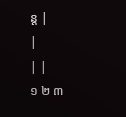ន្ត |
|
| |
១ ២ ៣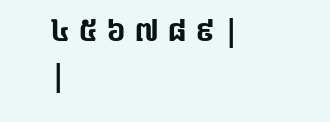៤ ៥ ៦ ៧ ៨ ៩ |
|